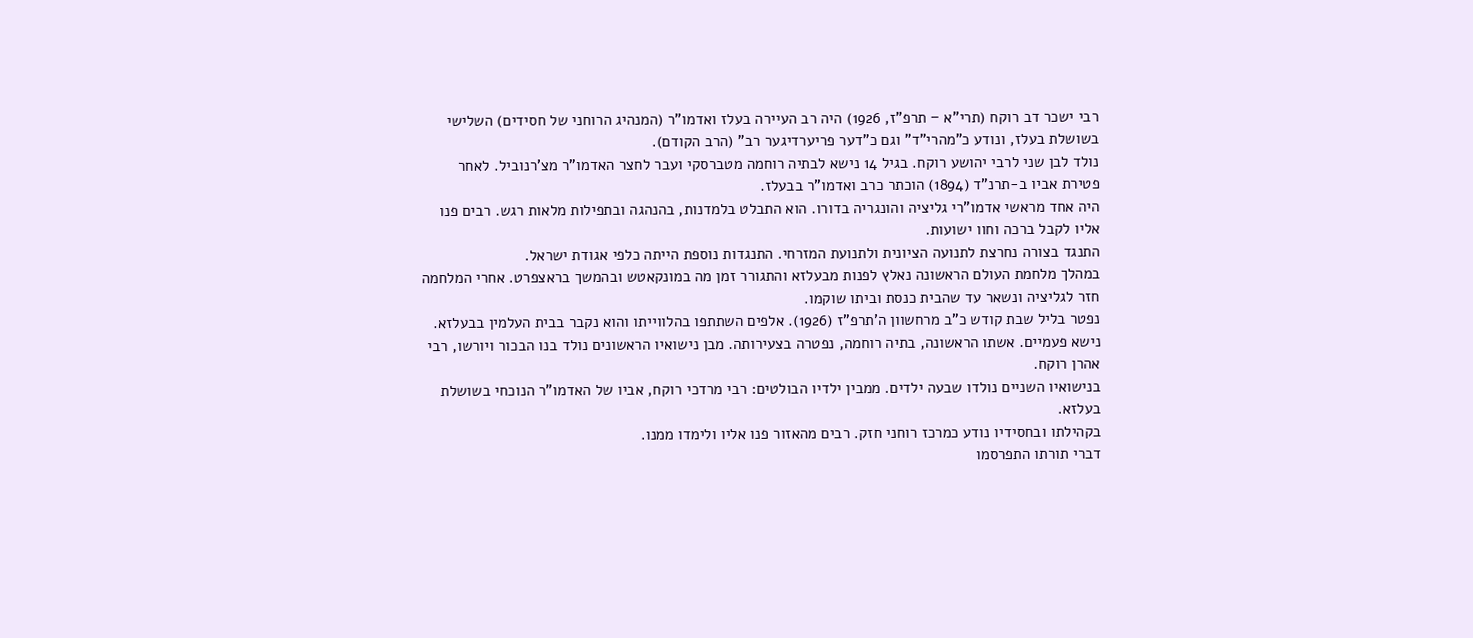רבי ישכר דב רוקח (תרי"א − תרפ"ז, 1926) היה רב העיירה בעלז ואדמו"ר (המנהיג הרוחני של חסידים) השלישי בשושלת בעלז, ונודע כ"מהרי"ד" וגם כ"דער פריערדיגער רב" (הרב הקודם).
נולד לבן שני לרבי יהושע רוקח. בגיל 14 נישא לבתיה רוחמה מטברסקי ועבר לחצר האדמו"ר מצ'רנוביל. לאחר פטירת אביו ב-תרנ"ד (1894) הוכתר כרב ואדמו"ר בבעלז.
היה אחד מראשי אדמו"רי גליציה והונגריה בדורו. הוא התבלט בלמדנות, בהנהגה ובתפילות מלאות רגש. רבים פנו אליו לקבל ברכה וחוו ישועות.
התנגד בצורה נחרצת לתנועה הציונית ולתנועת המזרחי. התנגדות נוספת הייתה כלפי אגודת ישראל.
במהלך מלחמת העולם הראשונה נאלץ לפנות מבעלזא והתגורר זמן מה במונקאטש ובהמשך בראצפרט. אחרי המלחמה חזר לגליציה ונשאר עד שהבית כנסת וביתו שוקמו.
נפטר בליל שבת קודש כ"ב מרחשוון ה'תרפ"ז (1926). אלפים השתתפו בהלווייתו והוא נקבר בבית העלמין בבעלזא.
נישא פעמיים. אשתו הראשונה, בתיה רוחמה, נפטרה בצעירותה. מבן נישואיו הראשונים נולד בנו הבכור ויורשו, רבי אהרן רוקח.
בנישואיו השניים נולדו שבעה ילדים. ממבין ילדיו הבולטים: רבי מרדכי רוקח, אביו של האדמו"ר הנוכחי בשושלת בעלזא.
בקהילתו ובחסידיו נודע כמרכז רוחני חזק. רבים מהאזור פנו אליו ולימדו ממנו.
דברי תורתו התפרסמו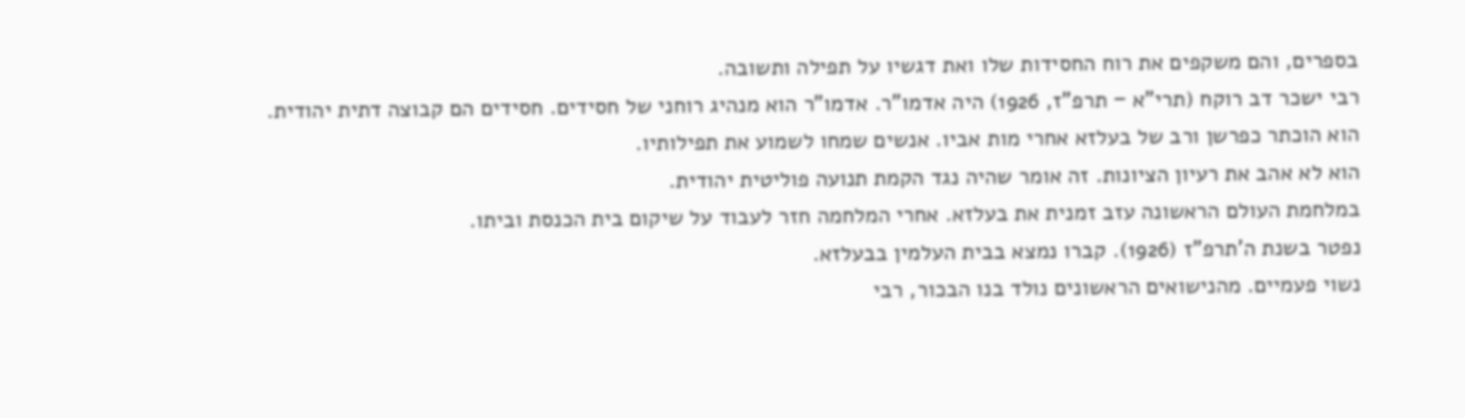בספרים, והם משקפים את רוח החסידות שלו ואת דגשיו על תפילה ותשובה.
רבי ישכר דב רוקח (תרי"א − תרפ"ז, 1926) היה אדמו"ר. אדמו"ר הוא מנהיג רוחני של חסידים. חסידים הם קבוצה דתית יהודית.
הוא הוכתר כפרשן ורב של בעלזא אחרי מות אביו. אנשים שמחו לשמוע את תפילותיו.
הוא לא אהב את רעיון הציונות. זה אומר שהיה נגד הקמת תנועה פוליטית יהודית.
במלחמת העולם הראשונה עזב זמנית את בעלזא. אחרי המלחמה חזר לעבוד על שיקום בית הכנסת וביתו.
נפטר בשנת ה'תרפ"ז (1926). קברו נמצא בבית העלמין בבעלזא.
נשוי פעמיים. מהנישואים הראשונים נולד בנו הבכור, רבי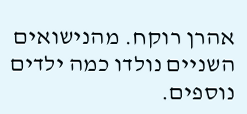אהרן רוקח. מהנישואים השניים נולדו כמה ילדים נוספים.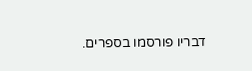דבריו פורסמו בספרים.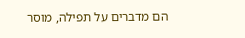הם מדברים על תפילה, מוסר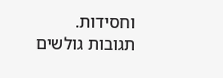וחסידות.
תגובות גולשים